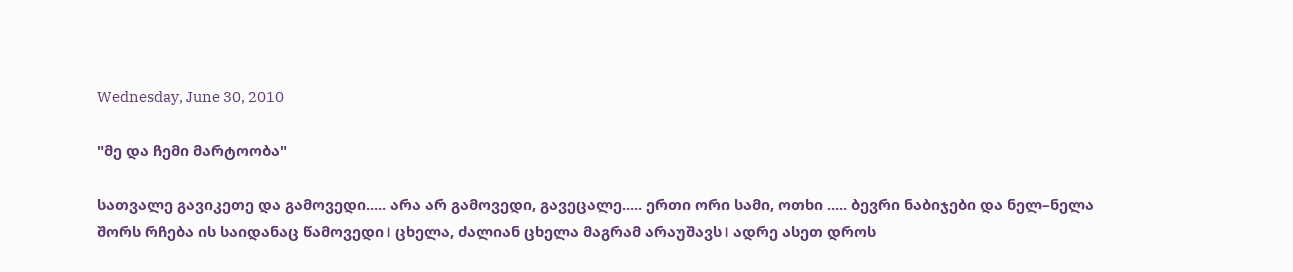Wednesday, June 30, 2010

"მე და ჩემი მარტოობა"

სათვალე გავიკეთე და გამოვედი..... არა არ გამოვედი, გავეცალე..... ერთი ორი სამი, ოთხი ..... ბევრი ნაბიჯები და ნელ–ნელა შორს რჩება ის საიდანაც წამოვედი। ცხელა, ძალიან ცხელა მაგრამ არაუშავს। ადრე ასეთ დროს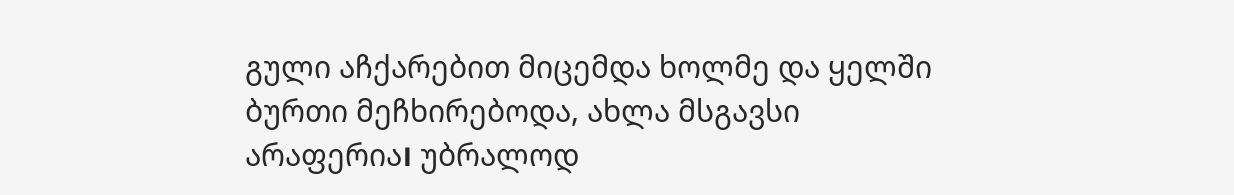გული აჩქარებით მიცემდა ხოლმე და ყელში ბურთი მეჩხირებოდა, ახლა მსგავსი არაფერია। უბრალოდ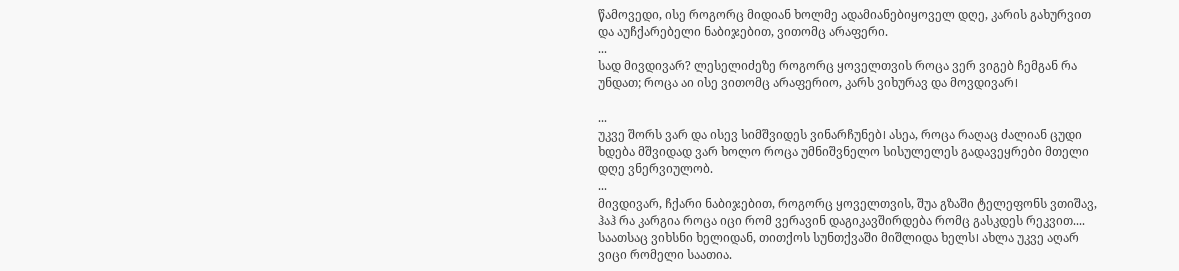წამოვედი, ისე როგორც მიდიან ხოლმე ადამიანებიყოველ დღე, კარის გახურვით და აუჩქარებელი ნაბიჯებით, ვითომც არაფერი.
...
სად მივდივარ? ლესელიძეზე როგორც ყოველთვის როცა ვერ ვიგებ ჩემგან რა უნდათ; როცა აი ისე ვითომც არაფერიო, კარს ვიხურავ და მოვდივარ।

...
უკვე შორს ვარ და ისევ სიმშვიდეს ვინარჩუნებ। ასეა, როცა რაღაც ძალიან ცუდი ხდება მშვიდად ვარ ხოლო როცა უმნიშვნელო სისულელეს გადავეყრები მთელი დღე ვნერვიულობ.
...
მივდივარ, ჩქარი ნაბიჯებით, როგორც ყოველთვის, შუა გზაში ტელეფონს ვთიშავ, ჰაჰ რა კარგია როცა იცი რომ ვერავინ დაგიკავშირდება რომც გასკდეს რეკვით.... საათსაც ვიხსნი ხელიდან, თითქოს სუნთქვაში მიშლიდა ხელს। ახლა უკვე აღარ ვიცი რომელი საათია.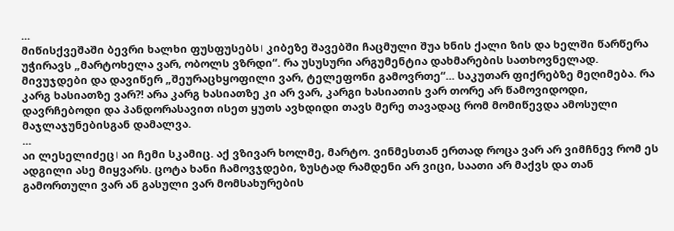...
მიწისქვეშაში ბევრი ხალხი ფუსფუსებს। კიბეზე შავებში ჩაცმული შუა ხნის ქალი ზის და ხელში წარწერა უჭირავს „მარტოხელა ვარ, ობოლს ვზრდი“. რა უსუსური არგუმენტია დახმარების სათხოვნელად. მივუჯდები და დავიწერ „შეურაცხყოფილი ვარ, ტელეფონი გამოვრთე“... საკუთარ ფიქრებზე მეღიმება. რა კარგ ხასიათზე ვარ?! არა კარგ ხასიათზე კი არ ვარ, კარგი ხასიათის ვარ თორე არ წამოვიდოდი, დავრჩებოდი და პანდორასავით ისეთ ყუთს ავხდიდი თავს მერე თავადაც რომ მომიწევდა ამოსული მაჯლაჯუნებისგან დამალვა.
...
აი ლესელიძეც। აი ჩემი სკამიც. აქ ვზივარ ხოლმე, მარტო. ვინმესთან ერთად როცა ვარ არ ვიმჩნევ რომ ეს ადგილი ასე მიყვარს. ცოტა ხანი ჩამოვჯდები, ზუსტად რამდენი არ ვიცი, საათი არ მაქვს და თან გამორთული ვარ ან გასული ვარ მომსახურების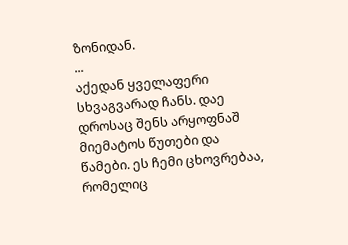ზონიდან.
...
აქედან ყველაფერი სხვაგვარად ჩანს. დაე დროსაც შენს არყოფნაშ მიემატოს წუთები და წამები. ეს ჩემი ცხოვრებაა, რომელიც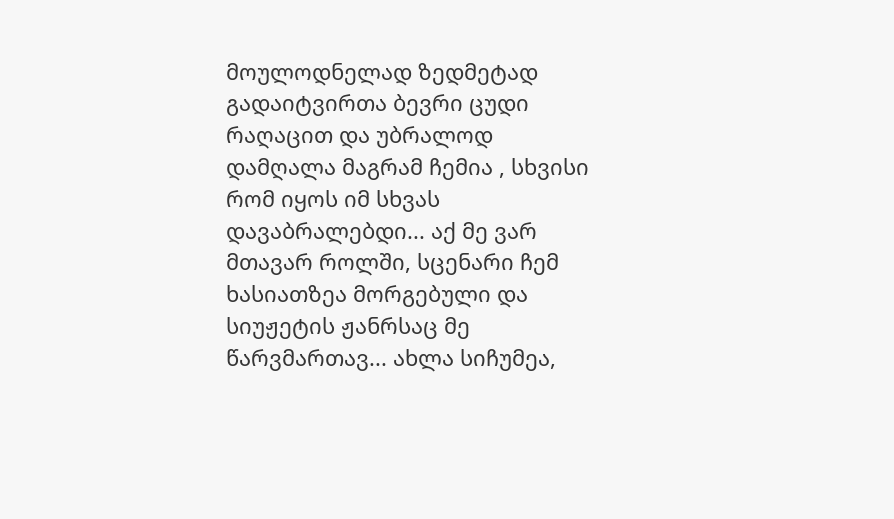მოულოდნელად ზედმეტად გადაიტვირთა ბევრი ცუდი რაღაცით და უბრალოდ დამღალა მაგრამ ჩემია , სხვისი რომ იყოს იმ სხვას დავაბრალებდი... აქ მე ვარ მთავარ როლში, სცენარი ჩემ ხასიათზეა მორგებული და სიუჟეტის ჟანრსაც მე წარვმართავ... ახლა სიჩუმეა,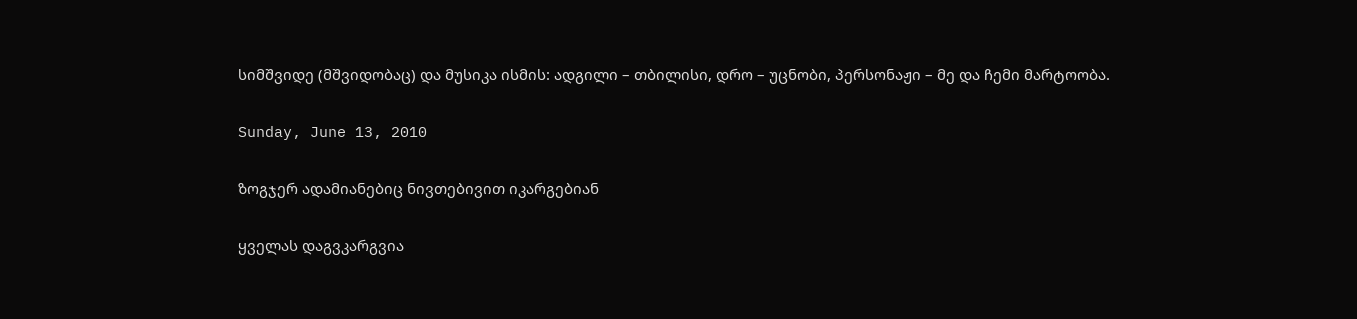სიმშვიდე (მშვიდობაც) და მუსიკა ისმის: ადგილი – თბილისი, დრო – უცნობი, პერსონაჟი – მე და ჩემი მარტოობა.

Sunday, June 13, 2010

ზოგჯერ ადამიანებიც ნივთებივით იკარგებიან

ყველას დაგვკარგვია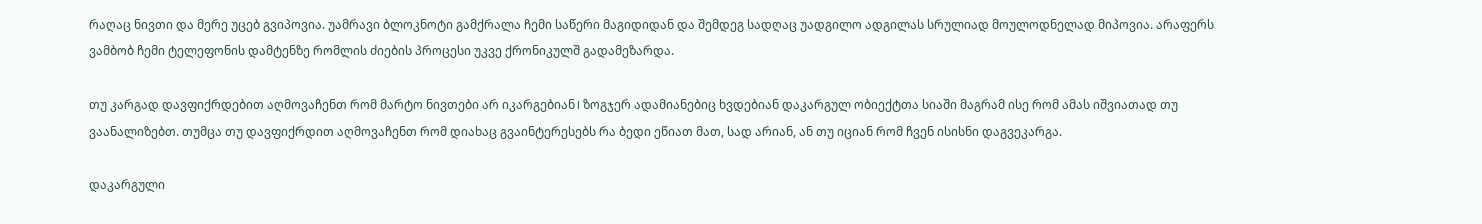რაღაც ნივთი და მერე უცებ გვიპოვია. უამრავი ბლოკნოტი გამქრალა ჩემი საწერი მაგიდიდან და შემდეგ სადღაც უადგილო ადგილას სრულიად მოულოდნელად მიპოვია. არაფერს ვამბობ ჩემი ტელეფონის დამტენზე რომლის ძიების პროცესი უკვე ქრონიკულშ გადამეზარდა.

თუ კარგად დავფიქრდებით აღმოვაჩენთ რომ მარტო ნივთები არ იკარგებიან। ზოგჯერ ადამიანებიც ხვდებიან დაკარგულ ობიექტთა სიაში მაგრამ ისე რომ ამას იშვიათად თუ ვაანალიზებთ. თუმცა თუ დავფიქრდით აღმოვაჩენთ რომ დიახაც გვაინტერესებს რა ბედი ეწიათ მათ, სად არიან, ან თუ იციან რომ ჩვენ ისისნი დაგვეკარგა.

დაკარგული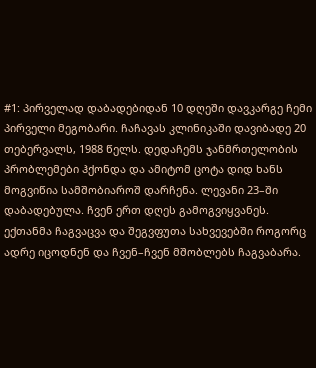#1: პირველად დაბადებიდან 10 დღეში დავკარგე ჩემი პირველი მეგობარი. ჩაჩავას კლინიკაში დავიბადე 20 თებერვალს, 1988 წელს. დედაჩემს ჯანმრთელობის პრობლემები ჰქონდა და ამიტომ ცოტა დიდ ხანს მოგვიწია სამშობიაროშ დარჩენა. ლევანი 23–ში დაბადებულა. ჩვენ ერთ დღეს გამოგვიყვანეს. ექთანმა ჩაგვაცვა და შეგვფუთა სახვევებში როგორც ადრე იცოდნენ და ჩვენ–ჩვენ მშობლებს ჩაგვაბარა.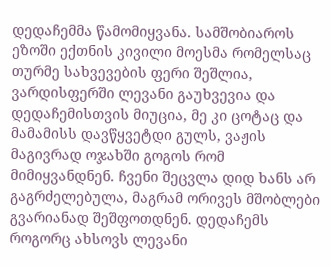დედაჩემმა წამომიყვანა. სამშობიაროს ეზოში ექთნის კივილი მოესმა რომელსაც თურმე სახვევების ფერი შეშლია, ვარდისფერში ლევანი გაუხვევია და დედაჩემისთვის მიუცია, მე კი ცოტაც და მამამისს დავწყვეტდი გულს, ვაჟის მაგივრად ოჯახში გოგოს რომ მიმიყვანდნენ. ჩვენი შეცვლა დიდ ხანს არ გაგრძელებულა, მაგრამ ორივეს მშობლები გვარიანად შეშფოთდნენ. დედაჩემს როგორც ახსოვს ლევანი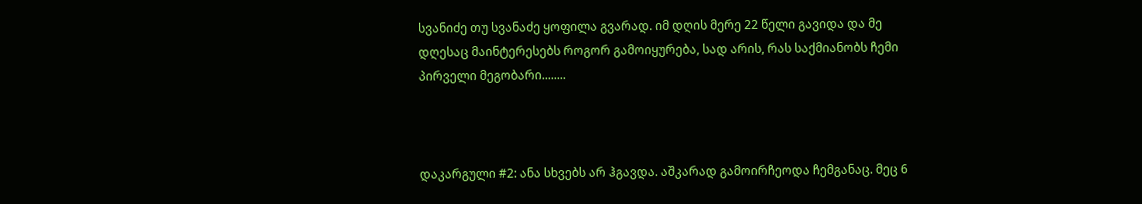სვანიძე თუ სვანაძე ყოფილა გვარად. იმ დღის მერე 22 წელი გავიდა და მე დღესაც მაინტერესებს როგორ გამოიყურება, სად არის, რას საქმიანობს ჩემი პირველი მეგობარი........



დაკარგული #2: ანა სხვებს არ ჰგავდა. აშკარად გამოირჩეოდა ჩემგანაც. მეც 6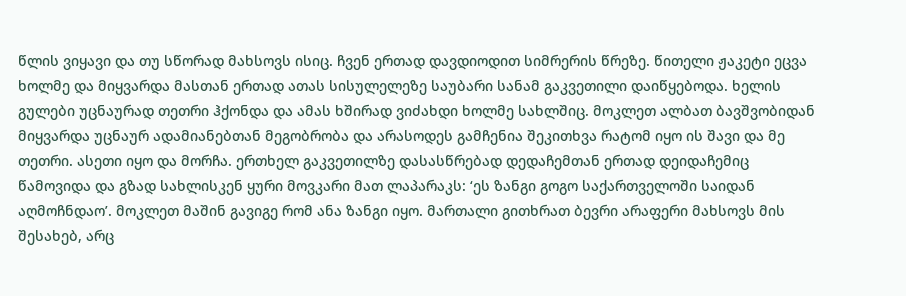წლის ვიყავი და თუ სწორად მახსოვს ისიც. ჩვენ ერთად დავდიოდით სიმრერის წრეზე. წითელი ჟაკეტი ეცვა ხოლმე და მიყვარდა მასთან ერთად ათას სისულელეზე საუბარი სანამ გაკვეთილი დაიწყებოდა. ხელის გულები უცნაურად თეთრი ჰქონდა და ამას ხშირად ვიძახდი ხოლმე სახლშიც. მოკლეთ ალბათ ბავშვობიდან მიყვარდა უცნაურ ადამიანებთან მეგობრობა და არასოდეს გამჩენია შეკითხვა რატომ იყო ის შავი და მე თეთრი. ასეთი იყო და მორჩა. ერთხელ გაკვეთილზე დასასწრებად დედაჩემთან ერთად დეიდაჩემიც წამოვიდა და გზად სახლისკენ ყური მოვკარი მათ ლაპარაკს: ‘ეს ზანგი გოგო საქართველოში საიდან აღმოჩნდაო’. მოკლეთ მაშინ გავიგე რომ ანა ზანგი იყო. მართალი გითხრათ ბევრი არაფერი მახსოვს მის შესახებ, არც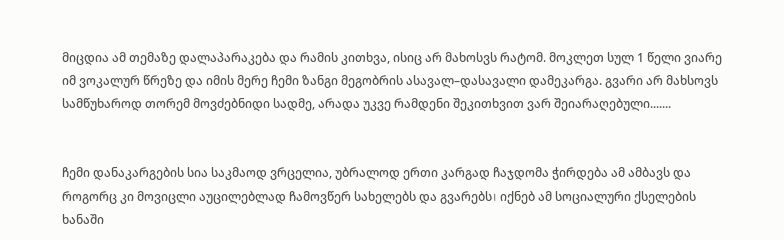მიცდია ამ თემაზე დალაპარაკება და რამის კითხვა, ისიც არ მახოსვს რატომ. მოკლეთ სულ 1 წელი ვიარე იმ ვოკალურ წრეზე და იმის მერე ჩემი ზანგი მეგობრის ასავალ–დასავალი დამეკარგა. გვარი არ მახსოვს სამწუხაროდ თორემ მოვძებნიდი სადმე, არადა უკვე რამდენი შეკითხვით ვარ შეიარაღებული.......


ჩემი დანაკარგების სია საკმაოდ ვრცელია, უბრალოდ ერთი კარგად ჩაჯდომა ჭირდება ამ ამბავს და როგორც კი მოვიცლი აუცილებლად ჩამოვწერ სახელებს და გვარებს। იქნებ ამ სოციალური ქსელების ხანაში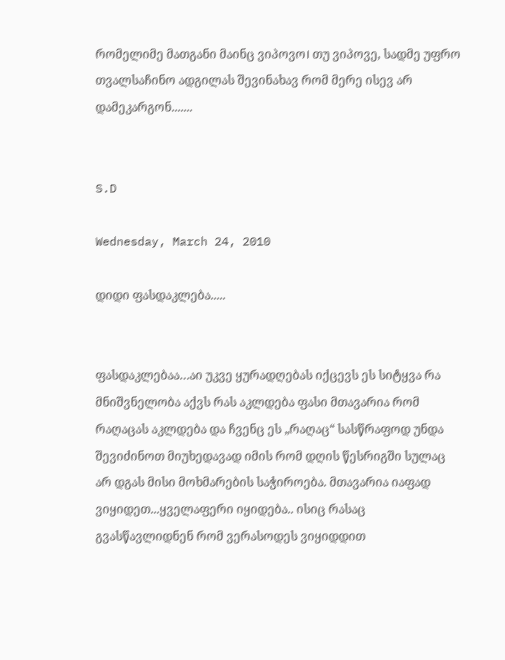რომელიმე მათგანი მაინც ვიპოვო। თუ ვიპოვე, სადმე უფრო თვალსაჩინო ადგილას შევინახავ რომ მერე ისევ არ დამეკარგონ.......


S.D

Wednesday, March 24, 2010

დიდი ფასდაკლება.....


ფასდაკლებაა…აი უკვე ყურადღებას იქცევს ეს სიტყვა რა მნიშვნელობა აქვს რას აკლდება ფასი მთავარია რომ რაღაცას აკლდება და ჩვენც ეს „რაღაც“ სასწრაფოდ უნდა შევიძინოთ მიუხედავად იმის რომ დღის წესრიგში სულაც არ დგას მისი მოხმარების საჭიროება. მთავარია იაფად ვიყიდეთ...ყველაფერი იყიდება.. ისიც რასაც გვასწავლიდნენ რომ ვერასოდეს ვიყიდდით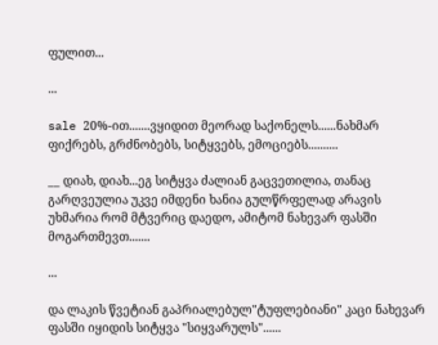ფულით...

...

sale 20%-ით.......ვყიდით მეორად საქონელს......ნახმარ ფიქრებს, გრძნობებს, სიტყვებს, ემოციებს..........

__ დიახ, დიახ...ეგ სიტყვა ძალიან გაცვეთილია, თანაც გარღვეულია უკვე იმდენი ხანია გულწრფელად არავის უხმარია რომ მტვერიც დაედო, ამიტომ ნახევარ ფასში მოგართმევთ.......

...

და ლაკის წვეტიან გაპრიალებულ"ტუფლებიანი" კაცი ნახევარ ფასში იყიდის სიტყვა "სიყვარულს"......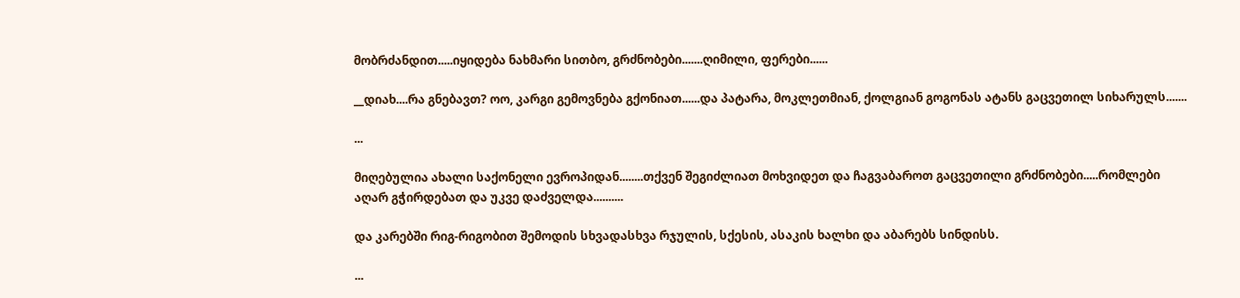მობრძანდით.....იყიდება ნახმარი სითბო, გრძნობები.......ღიმილი, ფერები......

__დიახ....რა გნებავთ? ოო, კარგი გემოვნება გქონიათ......და პატარა, მოკლეთმიან, ქოლგიან გოგონას ატანს გაცვეთილ სიხარულს.......

...

მიღებულია ახალი საქონელი ევროპიდან........თქვენ შეგიძლიათ მოხვიდეთ და ჩაგვაბაროთ გაცვეთილი გრძნობები.....რომლები აღარ გჭირდებათ და უკვე დაძველდა..........

და კარებში რიგ-რიგობით შემოდის სხვადასხვა რჯულის, სქესის, ასაკის ხალხი და აბარებს სინდისს.

...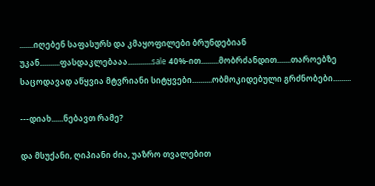.......იღებენ საფასურს და კმაყოფილები ბრუნდებიან უკან..........ფასდაკლებააა............sale 40%-ით.........მობრძანდით.......თაროებზე საცოდავად აწყვია მტვრიანი სიტყვები..........ობმოკიდებული გრძნობები.........

---დიახ......ნებავთ რამე?

და მსუქანი, ღიპიანი ძია, უაზრო თვალებით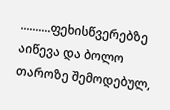..........ფეხისწვერებზე აიწევა და ბოლო თაროზე შემოდებულ,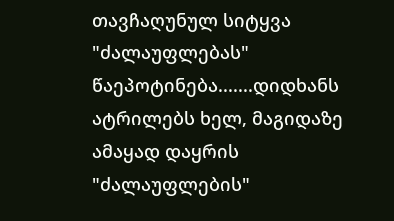თავჩაღუნულ სიტყვა "ძალაუფლებას" წაეპოტინება.......დიდხანს ატრილებს ხელ, მაგიდაზე ამაყად დაყრის "ძალაუფლების"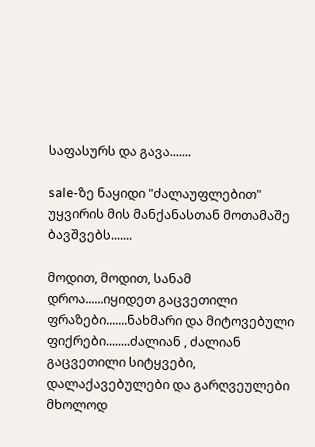საფასურს და გავა.......

sale-ზე ნაყიდი "ძალაუფლებით" უყვირის მის მანქანასთან მოთამაშე ბავშვებს.......

მოდით, მოდით, სანამ დროა......იყიდეთ გაცვეთილი ფრაზები.......ნახმარი და მიტოვებული ფიქრები........ძალიან , ძალიან გაცვეთილი სიტყვები, დალაქავებულები და გარღვეულები მხოლოდ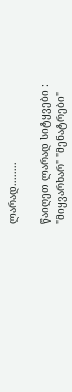ლარად........

წაიღეთ ლარად სიტყვები : "მიყვარხარ" "მენატრები"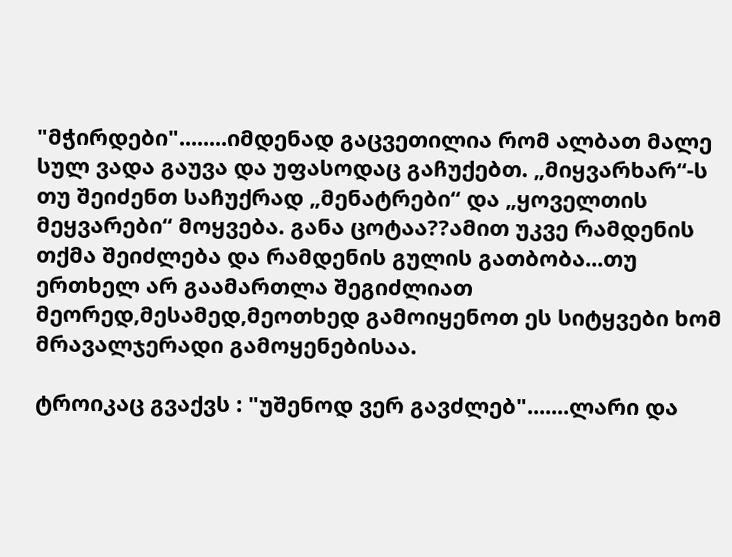"მჭირდები"........იმდენად გაცვეთილია რომ ალბათ მალე სულ ვადა გაუვა და უფასოდაც გაჩუქებთ. „მიყვარხარ“-ს თუ შეიძენთ საჩუქრად „მენატრები“ და „ყოველთის მეყვარები“ მოყვება. განა ცოტაა??ამით უკვე რამდენის თქმა შეიძლება და რამდენის გულის გათბობა...თუ ერთხელ არ გაამართლა შეგიძლიათ მეორედ,მესამედ,მეოთხედ გამოიყენოთ ეს სიტყვები ხომ მრავალჯერადი გამოყენებისაა.

ტროიკაც გვაქვს : "უშენოდ ვერ გავძლებ".......ლარი და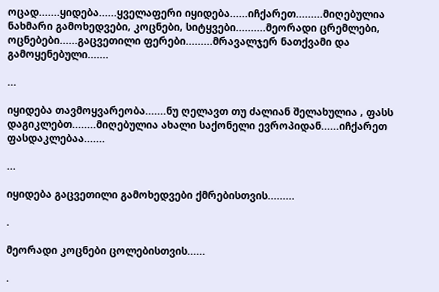ოცად.......ყიდება......ყველაფერი იყიდება......იჩქარეთ.........მიღებულია ნახმარი გამოხედვები, კოცნები, სიტყვები..........მეორადი ცრემლები, ოცნებები......გაცვეთილი ფერები.........მრავალჯერ ნათქვამი და გამოყენებული.......

...

იყიდება თავმოყვარეობა.......ნუ ღელავთ თუ ძალიან შელახულია , ფასს დაგიკლებთ........მიღებულია ახალი საქონელი ევროპიდან......იჩქარეთ ფასდაკლებაა.......

...

იყიდება გაცვეთილი გამოხედვები ქმრებისთვის.........

.

მეორადი კოცნები ცოლებისთვის......

.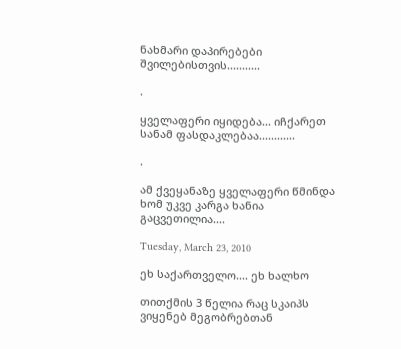ნახმარი დაპირებები შვილებისთვის...........

.

ყველაფერი იყიდება... იჩქარეთ სანამ ფასდაკლებაა............

.

ამ ქვეყანაზე ყველაფერი წმინდა ხომ უკვე კარგა ხანია გაცვეთილია....

Tuesday, March 23, 2010

ეხ საქართველო.... ეხ ხალხო

თითქმის 3 წელია რაც სკაიპს ვიყენებ მეგობრებთან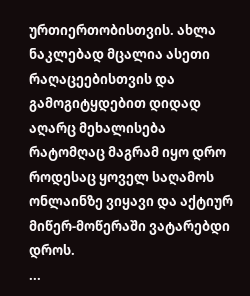ურთიერთობისთვის. ახლა ნაკლებად მცალია ასეთი რაღაცეებისთვის და გამოგიტყდებით დიდად აღარც მეხალისება რატომღაც მაგრამ იყო დრო როდესაც ყოველ საღამოს ონლაინზე ვიყავი და აქტიურ მიწერ-მოწერაში ვატარებდი დროს.
...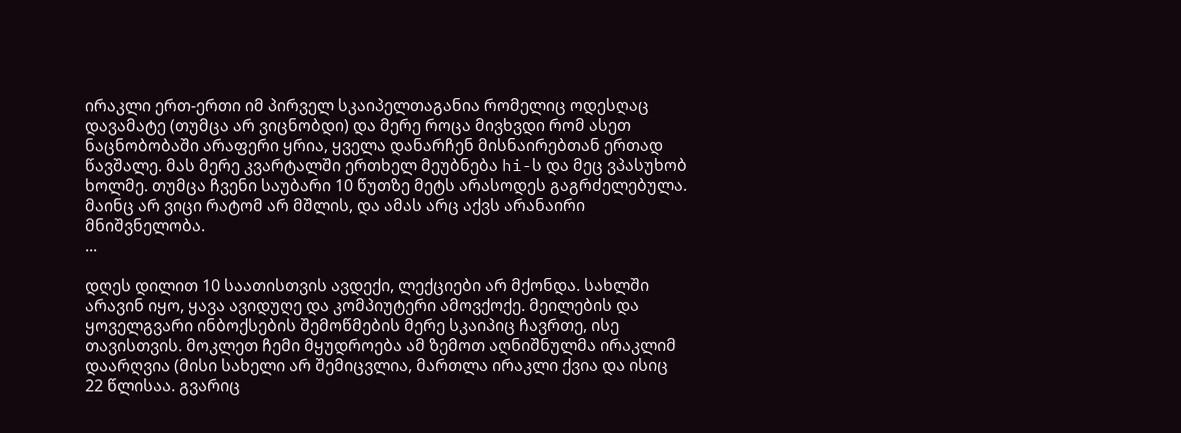ირაკლი ერთ-ერთი იმ პირველ სკაიპელთაგანია რომელიც ოდესღაც დავამატე (თუმცა არ ვიცნობდი) და მერე როცა მივხვდი რომ ასეთ ნაცნობობაში არაფერი ყრია, ყველა დანარჩენ მისნაირებთან ერთად წავშალე. მას მერე კვარტალში ერთხელ მეუბნება hi-ს და მეც ვპასუხობ ხოლმე. თუმცა ჩვენი საუბარი 10 წუთზე მეტს არასოდეს გაგრძელებულა. მაინც არ ვიცი რატომ არ მშლის, და ამას არც აქვს არანაირი მნიშვნელობა.
...

დღეს დილით 10 საათისთვის ავდექი, ლექციები არ მქონდა. სახლში არავინ იყო, ყავა ავიდუღე და კომპიუტერი ამოვქოქე. მეილების და ყოველგვარი ინბოქსების შემოწმების მერე სკაიპიც ჩავრთე, ისე თავისთვის. მოკლეთ ჩემი მყუდროება ამ ზემოთ აღნიშნულმა ირაკლიმ დაარღვია (მისი სახელი არ შემიცვლია, მართლა ირაკლი ქვია და ისიც 22 წლისაა. გვარიც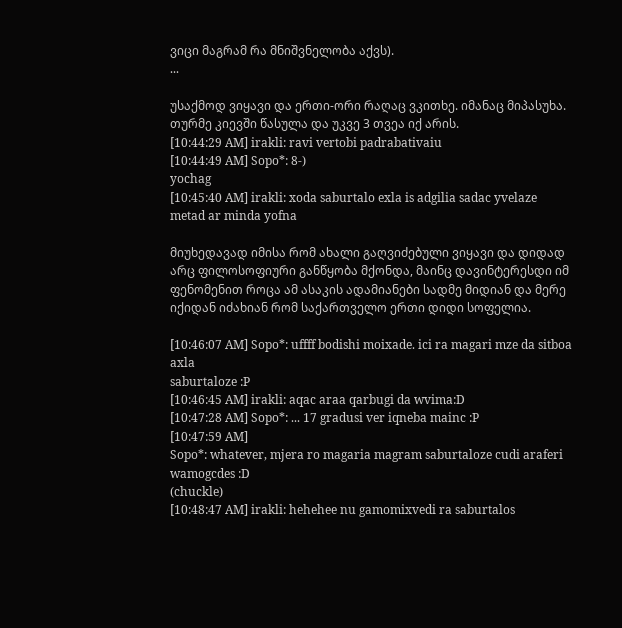ვიცი მაგრამ რა მნიშვნელობა აქვს).
...

უსაქმოდ ვიყავი და ერთი-ორი რაღაც ვკითხე. იმანაც მიპასუხა. თურმე კიევში წასულა და უკვე 3 თვეა იქ არის.
[10:44:29 AM] irakli: ravi vertobi padrabativaiu
[10:44:49 AM] Sopo*: 8-)
yochag
[10:45:40 AM] irakli: xoda saburtalo exla is adgilia sadac yvelaze
metad ar minda yofna

მიუხედავად იმისა რომ ახალი გაღვიძებული ვიყავი და დიდად არც ფილოსოფიური განწყობა მქონდა, მაინც დავინტერესდი იმ ფენომენით როცა ამ ასაკის ადამიანები სადმე მიდიან და მერე იქიდან იძახიან რომ საქართველო ერთი დიდი სოფელია.

[10:46:07 AM] Sopo*: uffff bodishi moixade. ici ra magari mze da sitboa axla
saburtaloze :P
[10:46:45 AM] irakli: aqac araa qarbugi da wvima:D
[10:47:28 AM] Sopo*: ... 17 gradusi ver iqneba mainc :P
[10:47:59 AM]
Sopo*: whatever, mjera ro magaria magram saburtaloze cudi araferi wamogcdes :D
(chuckle)
[10:48:47 AM] irakli: hehehee nu gamomixvedi ra saburtalos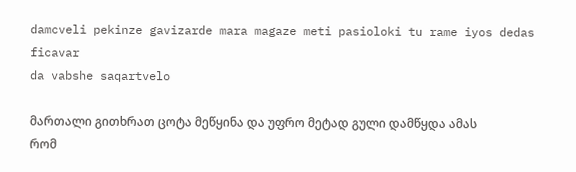damcveli pekinze gavizarde mara magaze meti pasioloki tu rame iyos dedas ficavar
da vabshe saqartvelo

მართალი გითხრათ ცოტა მეწყინა და უფრო მეტად გული დამწყდა ამას რომ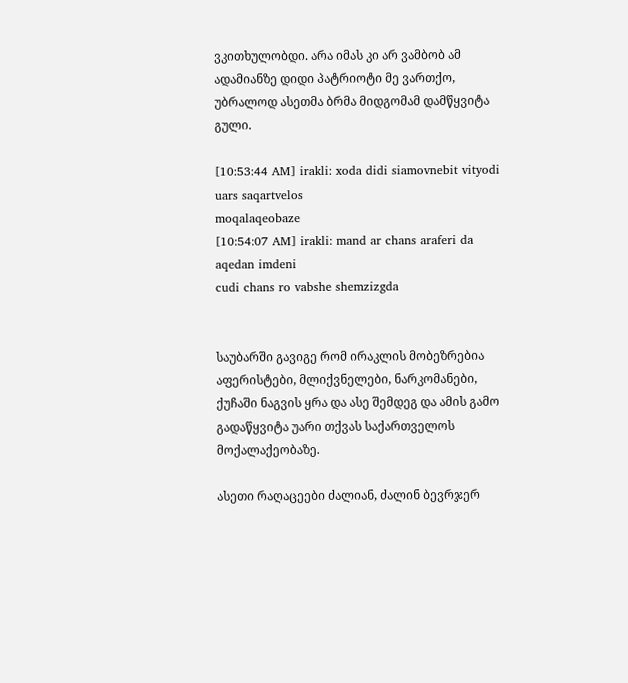ვკითხულობდი. არა იმას კი არ ვამბობ ამ ადამიანზე დიდი პატრიოტი მე ვართქო, უბრალოდ ასეთმა ბრმა მიდგომამ დამწყვიტა გული.

[10:53:44 AM] irakli: xoda didi siamovnebit vityodi uars saqartvelos
moqalaqeobaze
[10:54:07 AM] irakli: mand ar chans araferi da aqedan imdeni
cudi chans ro vabshe shemzizgda


საუბარში გავიგე რომ ირაკლის მობეზრებია აფერისტები, მლიქვნელები, ნარკომანები, ქუჩაში ნაგვის ყრა და ასე შემდეგ და ამის გამო გადაწყვიტა უარი თქვას საქართველოს მოქალაქეობაზე.

ასეთი რაღაცეები ძალიან, ძალინ ბევრჯერ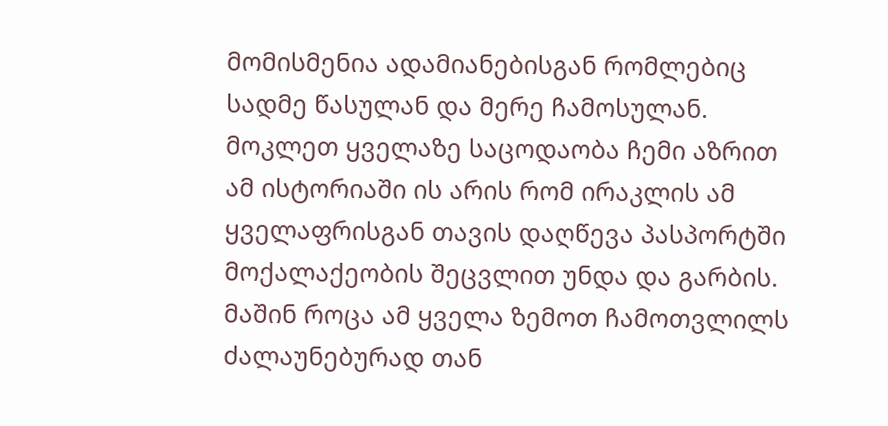მომისმენია ადამიანებისგან რომლებიც სადმე წასულან და მერე ჩამოსულან. მოკლეთ ყველაზე საცოდაობა ჩემი აზრით ამ ისტორიაში ის არის რომ ირაკლის ამ ყველაფრისგან თავის დაღწევა პასპორტში მოქალაქეობის შეცვლით უნდა და გარბის. მაშინ როცა ამ ყველა ზემოთ ჩამოთვლილს ძალაუნებურად თან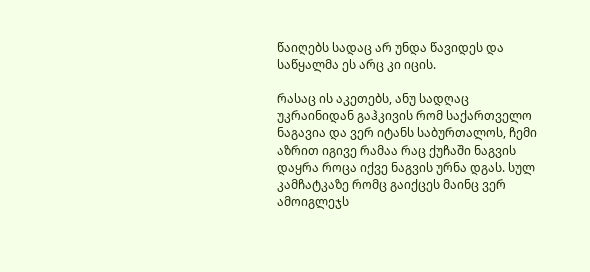წაიღებს სადაც არ უნდა წავიდეს და საწყალმა ეს არც კი იცის.

რასაც ის აკეთებს, ანუ სადღაც უკრაინიდან გაჰკივის რომ საქართველო ნაგავია და ვერ იტანს საბურთალოს, ჩემი აზრით იგივე რამაა რაც ქუჩაში ნაგვის დაყრა როცა იქვე ნაგვის ურნა დგას. სულ კამჩატკაზე რომც გაიქცეს მაინც ვერ ამოიგლეჯს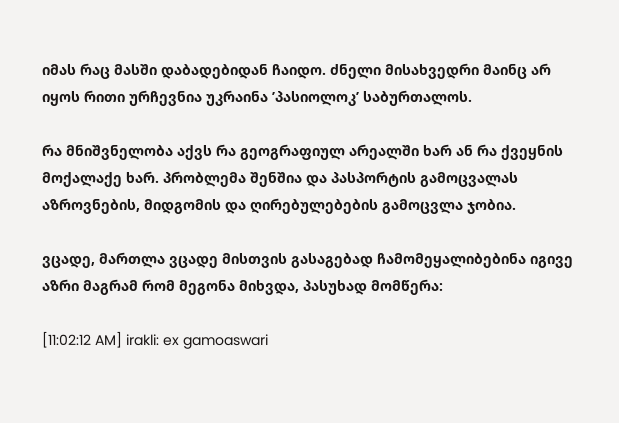იმას რაც მასში დაბადებიდან ჩაიდო. ძნელი მისახვედრი მაინც არ იყოს რითი ურჩევნია უკრაინა ’პასიოლოკ’ საბურთალოს.

რა მნიშვნელობა აქვს რა გეოგრაფიულ არეალში ხარ ან რა ქვეყნის მოქალაქე ხარ. პრობლემა შენშია და პასპორტის გამოცვალას აზროვნების, მიდგომის და ღირებულებების გამოცვლა ჯობია.

ვცადე, მართლა ვცადე მისთვის გასაგებად ჩამომეყალიბებინა იგივე აზრი მაგრამ რომ მეგონა მიხვდა, პასუხად მომწერა:

[11:02:12 AM] irakli: ex gamoaswari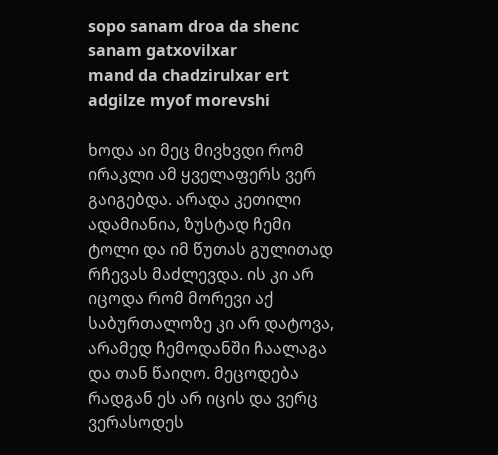sopo sanam droa da shenc sanam gatxovilxar
mand da chadzirulxar ert adgilze myof morevshi

ხოდა აი მეც მივხვდი რომ ირაკლი ამ ყველაფერს ვერ გაიგებდა. არადა კეთილი ადამიანია, ზუსტად ჩემი ტოლი და იმ წუთას გულითად რჩევას მაძლევდა. ის კი არ იცოდა რომ მორევი აქ საბურთალოზე კი არ დატოვა, არამედ ჩემოდანში ჩაალაგა და თან წაიღო. მეცოდება რადგან ეს არ იცის და ვერც ვერასოდეს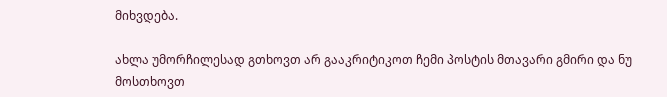მიხვდება.

ახლა უმორჩილესად გთხოვთ არ გააკრიტიკოთ ჩემი პოსტის მთავარი გმირი და ნუ მოსთხოვთ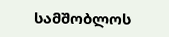სამშობლოს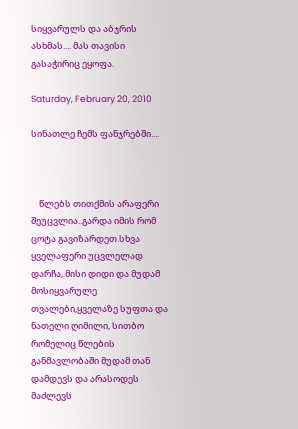სიყვარულს და აბჯრის ასხმას.... მას თავისი გასაჭირიც ეყოფა.

Saturday, February 20, 2010

სინათლე ჩემს ფანჯრებში....



    წლებს თითქმის არაფერი შეუცვლია..გარდა იმის რომ ცოტა გავიზარდეთ.სხვა ყველაფერი უცვლელად დარჩა, მისი დიდი და მუდამ მოსიყვარულე თვალები,ყველაზე სუფთა და ნათელი ღიმილი, სითბო რომელიც წლების განმავლობაში მუდამ თან დამდევს და არასოდეს მაძლევს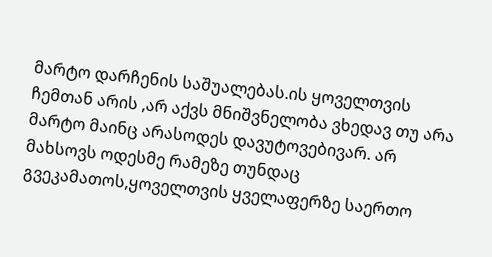მარტო დარჩენის საშუალებას.ის ყოველთვის ჩემთან არის ,არ აქვს მნიშვნელობა ვხედავ თუ არა მარტო მაინც არასოდეს დავუტოვებივარ. არ მახსოვს ოდესმე რამეზე თუნდაც გვეკამათოს,ყოველთვის ყველაფერზე საერთო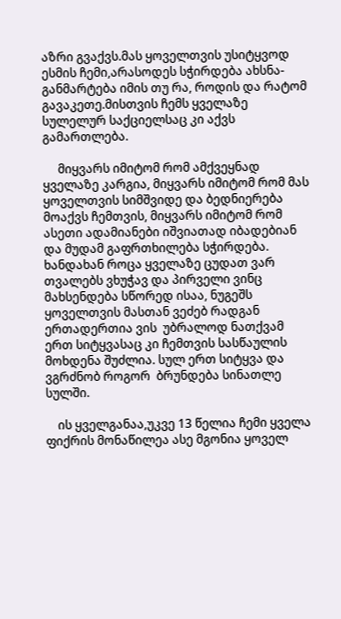აზრი გვაქვს.მას ყოველთვის უსიტყვოდ ესმის ჩემი,არასოდეს სჭირდება ახსნა-განმარტება იმის თუ რა, როდის და რატომ გავაკეთე.მისთვის ჩემს ყველაზე სულელურ საქციელსაც კი აქვს გამართლება.

     მიყვარს იმიტომ რომ ამქვეყნად ყველაზე კარგია, მიყვარს იმიტომ რომ მას ყოველთვის სიმშვიდე და ბედნიერება მოაქვს ჩემთვის, მიყვარს იმიტომ რომ ასეთი ადამიანები იშვიათად იბადებიან და მუდამ გაფრთხილება სჭირდება. ხანდახან როცა ყველაზე ცუდათ ვარ თვალებს ვხუჭავ და პირველი ვინც მახსენდება სწორედ ისაა, ნუგეშს ყოველთვის მასთან ვეძებ რადგან ერთადერთია ვის  უბრალოდ ნათქვამ ერთ სიტყვასაც კი ჩემთვის სასწაულის მოხდენა შუძლია. სულ ერთ სიტყვა და ვგრძნობ როგორ  ბრუნდება სინათლე სულში.

    ის ყველგანაა,უკვე 13 წელია ჩემი ყველა ფიქრის მონაწილეა ასე მგონია ყოველ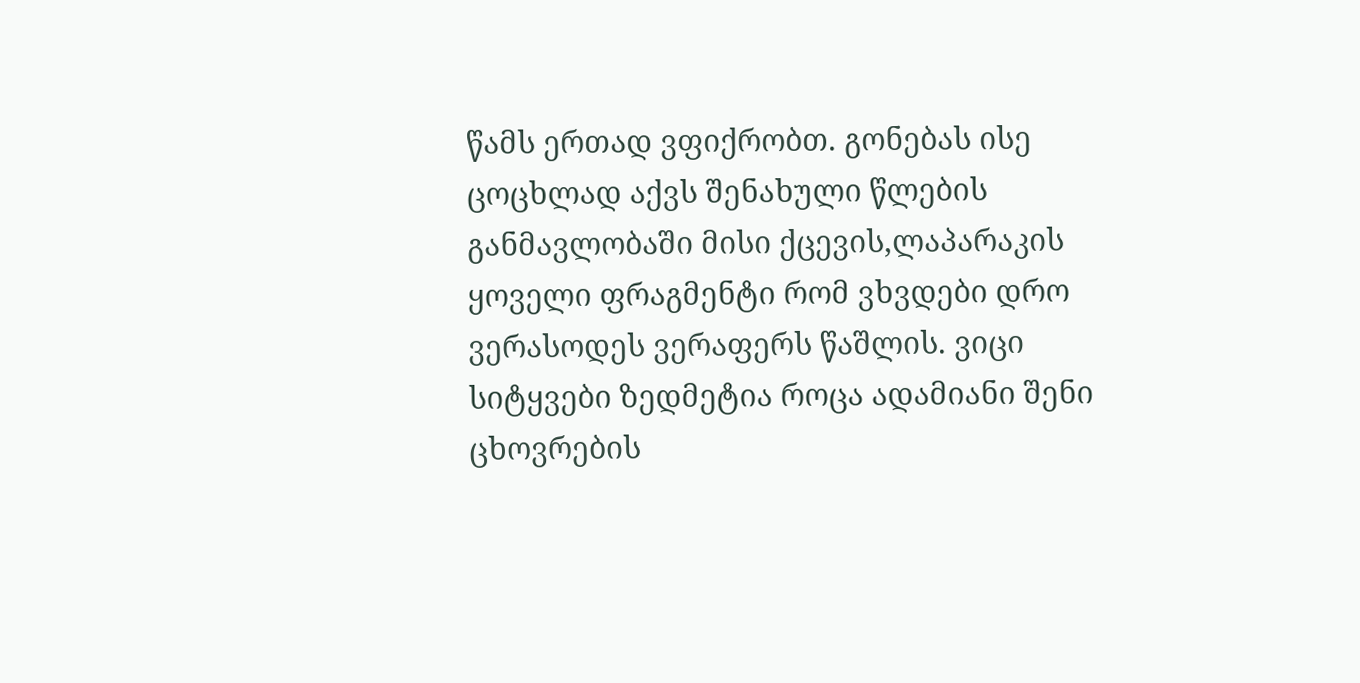წამს ერთად ვფიქრობთ. გონებას ისე ცოცხლად აქვს შენახული წლების განმავლობაში მისი ქცევის,ლაპარაკის ყოველი ფრაგმენტი რომ ვხვდები დრო ვერასოდეს ვერაფერს წაშლის. ვიცი სიტყვები ზედმეტია როცა ადამიანი შენი ცხოვრების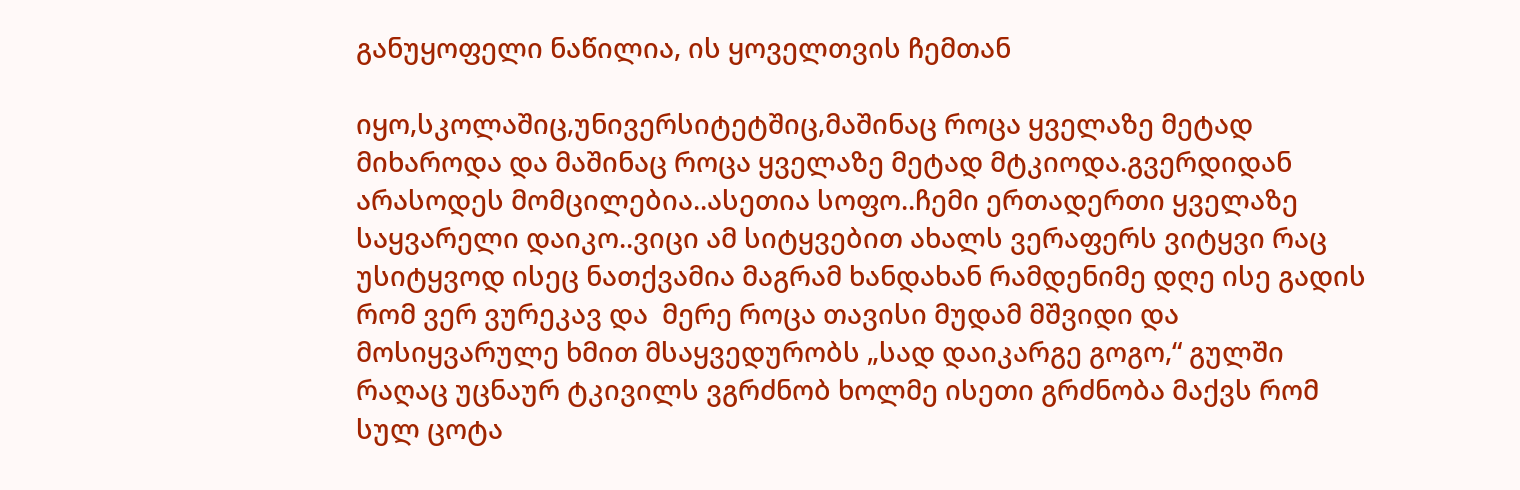განუყოფელი ნაწილია, ის ყოველთვის ჩემთან

იყო,სკოლაშიც,უნივერსიტეტშიც,მაშინაც როცა ყველაზე მეტად მიხაროდა და მაშინაც როცა ყველაზე მეტად მტკიოდა.გვერდიდან არასოდეს მომცილებია..ასეთია სოფო..ჩემი ერთადერთი ყველაზე საყვარელი დაიკო..ვიცი ამ სიტყვებით ახალს ვერაფერს ვიტყვი რაც უსიტყვოდ ისეც ნათქვამია მაგრამ ხანდახან რამდენიმე დღე ისე გადის რომ ვერ ვურეკავ და  მერე როცა თავისი მუდამ მშვიდი და მოსიყვარულე ხმით მსაყვედურობს „სად დაიკარგე გოგო,“ გულში რაღაც უცნაურ ტკივილს ვგრძნობ ხოლმე ისეთი გრძნობა მაქვს რომ სულ ცოტა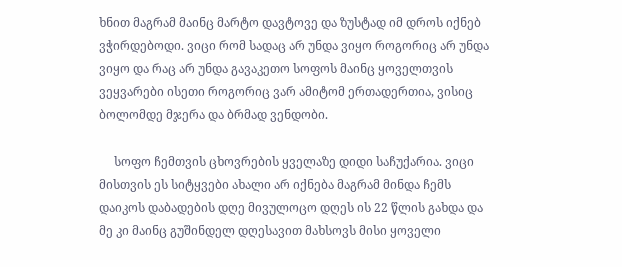ხნით მაგრამ მაინც მარტო დავტოვე და ზუსტად იმ დროს იქნებ ვჭირდებოდი. ვიცი რომ სადაც არ უნდა ვიყო როგორიც არ უნდა ვიყო და რაც არ უნდა გავაკეთო სოფოს მაინც ყოველთვის ვეყვარები ისეთი როგორიც ვარ ამიტომ ერთადერთია, ვისიც ბოლომდე მჯერა და ბრმად ვენდობი.

     სოფო ჩემთვის ცხოვრების ყველაზე დიდი საჩუქარია. ვიცი მისთვის ეს სიტყვები ახალი არ იქნება მაგრამ მინდა ჩემს დაიკოს დაბადების დღე მივულოცო დღეს ის 22 წლის გახდა და მე კი მაინც გუშინდელ დღესავით მახსოვს მისი ყოველი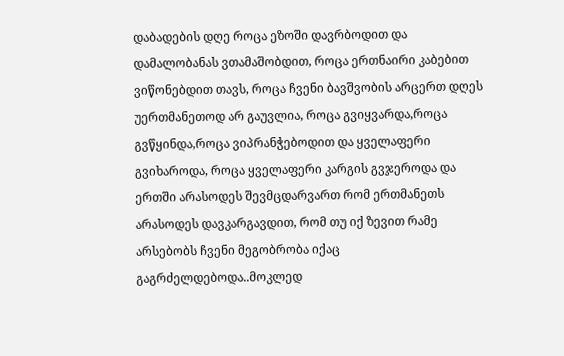დაბადების დღე როცა ეზოში დავრბოდით და დამალობანას ვთამაშობდით, როცა ერთნაირი კაბებით ვიწონებდით თავს, როცა ჩვენი ბავშვობის არცერთ დღეს უერთმანეთოდ არ გაუვლია, როცა გვიყვარდა,როცა გვწყინდა,როცა ვიპრანჭებოდით და ყველაფერი გვიხაროდა, როცა ყველაფერი კარგის გვჯეროდა და ერთში არასოდეს შევმცდარვართ რომ ერთმანეთს არასოდეს დავკარგავდით, რომ თუ იქ ზევით რამე არსებობს ჩვენი მეგობრობა იქაც გაგრძელდებოდა..მოკლედ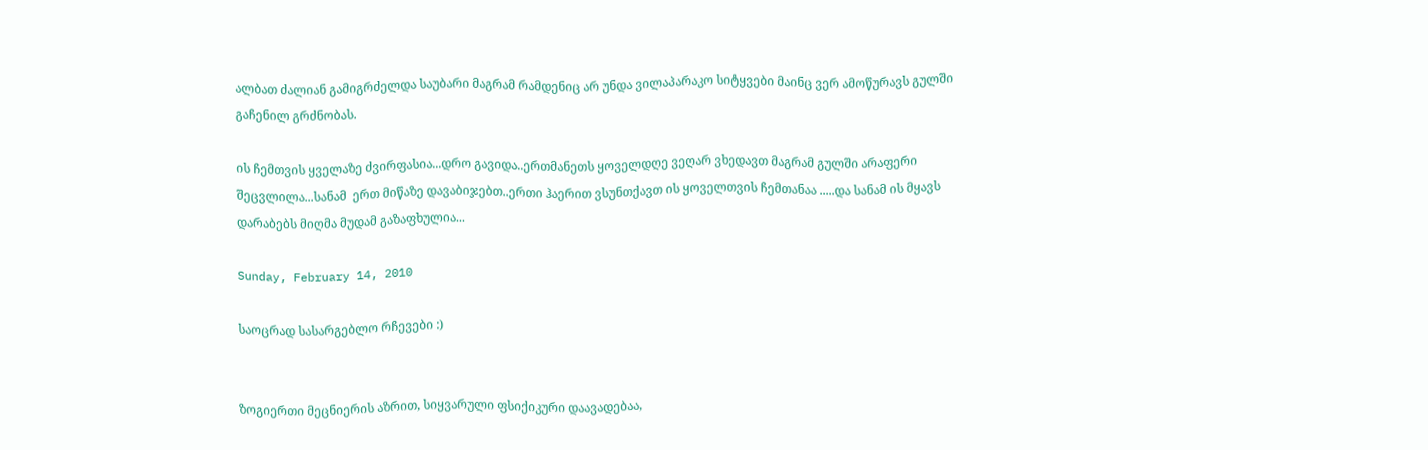ალბათ ძალიან გამიგრძელდა საუბარი მაგრამ რამდენიც არ უნდა ვილაპარაკო სიტყვები მაინც ვერ ამოწურავს გულში გაჩენილ გრძნობას.

ის ჩემთვის ყველაზე ძვირფასია...დრო გავიდა..ერთმანეთს ყოველდღე ვეღარ ვხედავთ მაგრამ გულში არაფერი შეცვლილა...სანამ  ერთ მიწაზე დავაბიჯებთ..ერთი ჰაერით ვსუნთქავთ ის ყოველთვის ჩემთანაა .....და სანამ ის მყავს  დარაბებს მიღმა მუდამ გაზაფხულია...

Sunday, February 14, 2010

საოცრად სასარგებლო რჩევები :)


ზოგიერთი მეცნიერის აზრით, სიყვარული ფსიქიკური დაავადებაა,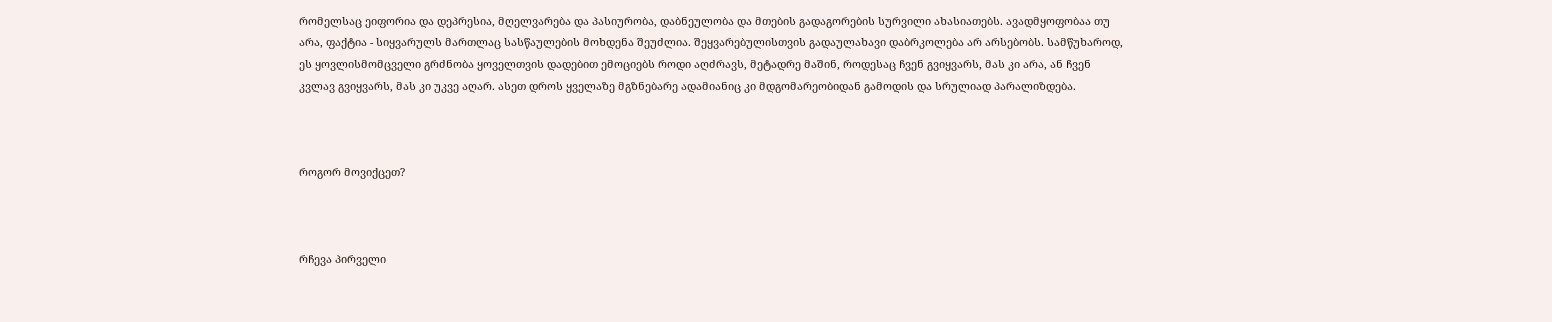რომელსაც ეიფორია და დეპრესია, მღელვარება და პასიურობა, დაბნეულობა და მთების გადაგორების სურვილი ახასიათებს. ავადმყოფობაა თუ არა, ფაქტია - სიყვარულს მართლაც სასწაულების მოხდენა შეუძლია. შეყვარებულისთვის გადაულახავი დაბრკოლება არ არსებობს. სამწუხაროდ, ეს ყოვლისმომცველი გრძნობა ყოველთვის დადებით ემოციებს როდი აღძრავს, მეტადრე მაშინ, როდესაც ჩვენ გვიყვარს, მას კი არა, ან ჩვენ კვლავ გვიყვარს, მას კი უკვე აღარ. ასეთ დროს ყველაზე მგზნებარე ადამიანიც კი მდგომარეობიდან გამოდის და სრულიად პარალიზდება.



როგორ მოვიქცეთ?



რჩევა პირველი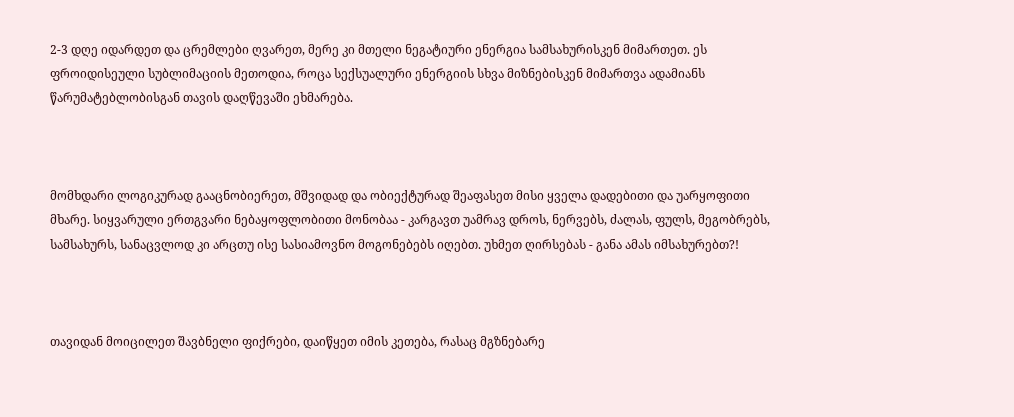2-3 დღე იდარდეთ და ცრემლები ღვარეთ, მერე კი მთელი ნეგატიური ენერგია სამსახურისკენ მიმართეთ. ეს ფროიდისეული სუბლიმაციის მეთოდია, როცა სექსუალური ენერგიის სხვა მიზნებისკენ მიმართვა ადამიანს წარუმატებლობისგან თავის დაღწევაში ეხმარება.



მომხდარი ლოგიკურად გააცნობიერეთ, მშვიდად და ობიექტურად შეაფასეთ მისი ყველა დადებითი და უარყოფითი მხარე. სიყვარული ერთგვარი ნებაყოფლობითი მონობაა - კარგავთ უამრავ დროს, ნერვებს, ძალას, ფულს, მეგობრებს, სამსახურს, სანაცვლოდ კი არცთუ ისე სასიამოვნო მოგონებებს იღებთ. უხმეთ ღირსებას - განა ამას იმსახურებთ?!



თავიდან მოიცილეთ შავბნელი ფიქრები, დაიწყეთ იმის კეთება, რასაც მგზნებარე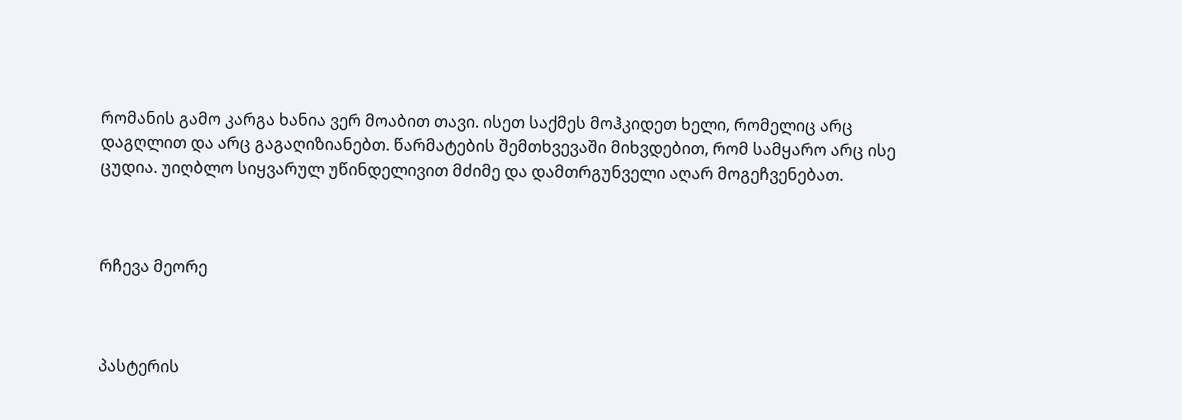რომანის გამო კარგა ხანია ვერ მოაბით თავი. ისეთ საქმეს მოჰკიდეთ ხელი, რომელიც არც დაგღლით და არც გაგაღიზიანებთ. წარმატების შემთხვევაში მიხვდებით, რომ სამყარო არც ისე ცუდია. უიღბლო სიყვარულ უწინდელივით მძიმე და დამთრგუნველი აღარ მოგეჩვენებათ.



რჩევა მეორე



პასტერის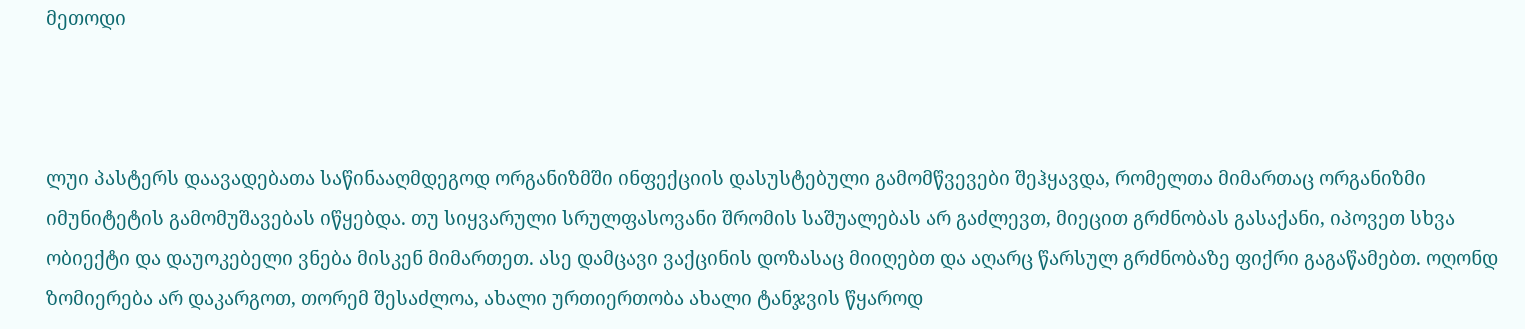მეთოდი



ლუი პასტერს დაავადებათა საწინააღმდეგოდ ორგანიზმში ინფექციის დასუსტებული გამომწვევები შეჰყავდა, რომელთა მიმართაც ორგანიზმი იმუნიტეტის გამომუშავებას იწყებდა. თუ სიყვარული სრულფასოვანი შრომის საშუალებას არ გაძლევთ, მიეცით გრძნობას გასაქანი, იპოვეთ სხვა ობიექტი და დაუოკებელი ვნება მისკენ მიმართეთ. ასე დამცავი ვაქცინის დოზასაც მიიღებთ და აღარც წარსულ გრძნობაზე ფიქრი გაგაწამებთ. ოღონდ ზომიერება არ დაკარგოთ, თორემ შესაძლოა, ახალი ურთიერთობა ახალი ტანჯვის წყაროდ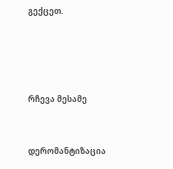გექცეთ.




რჩევა მესამე


დერომანტიზაცია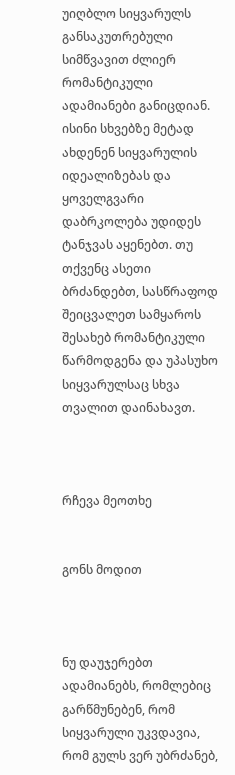უიღბლო სიყვარულს განსაკუთრებული სიმწვავით ძლიერ რომანტიკული ადამიანები განიცდიან. ისინი სხვებზე მეტად ახდენენ სიყვარულის იდეალიზებას და ყოველგვარი დაბრკოლება უდიდეს ტანჯვას აყენებთ. თუ თქვენც ასეთი ბრძანდებთ, სასწრაფოდ შეიცვალეთ სამყაროს შესახებ რომანტიკული წარმოდგენა და უპასუხო სიყვარულსაც სხვა თვალით დაინახავთ.



რჩევა მეოთხე


გონს მოდით



ნუ დაუჯერებთ ადამიანებს, რომლებიც გარწმუნებენ, რომ სიყვარული უკვდავია, რომ გულს ვერ უბრძანებ,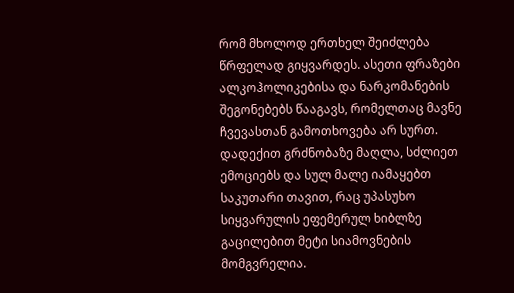რომ მხოლოდ ერთხელ შეიძლება წრფელად გიყვარდეს. ასეთი ფრაზები ალკოჰოლიკებისა და ნარკომანების შეგონებებს წააგავს, რომელთაც მავნე ჩვევასთან გამოთხოვება არ სურთ. დადექით გრძნობაზე მაღლა, სძლიეთ ემოციებს და სულ მალე იამაყებთ საკუთარი თავით, რაც უპასუხო სიყვარულის ეფემერულ ხიბლზე გაცილებით მეტი სიამოვნების მომგვრელია.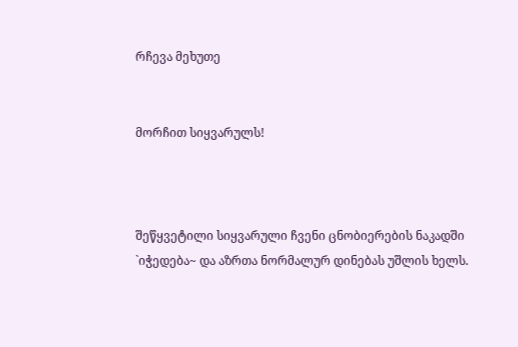რჩევა მეხუთე


მორჩით სიყვარულს!



შეწყვეტილი სიყვარული ჩვენი ცნობიერების ნაკადში `იჭედება~ და აზრთა ნორმალურ დინებას უშლის ხელს.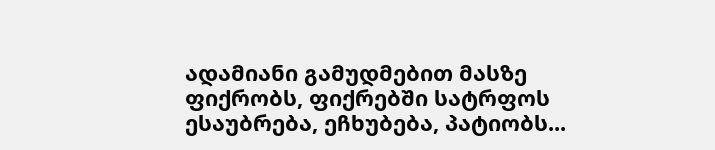ადამიანი გამუდმებით მასზე ფიქრობს, ფიქრებში სატრფოს ესაუბრება, ეჩხუბება, პატიობს...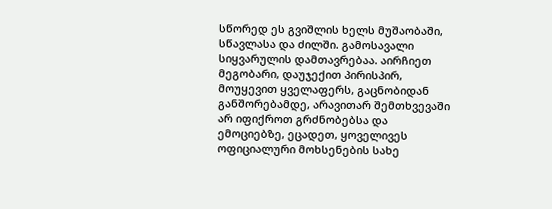სწორედ ეს გვიშლის ხელს მუშაობაში, სწავლასა და ძილში. გამოსავალი სიყვარულის დამთავრებაა. აირჩიეთ მეგობარი, დაუჯექით პირისპირ, მოუყევით ყველაფერს, გაცნობიდან განშორებამდე, არავითარ შემთხვევაში არ იფიქროთ გრძნობებსა და ემოციებზე, ეცადეთ, ყოველივეს ოფიციალური მოხსენების სახე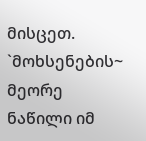მისცეთ. `მოხსენების~ მეორე ნაწილი იმ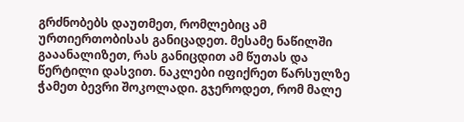გრძნობებს დაუთმეთ, რომლებიც ამ ურთიერთობისას განიცადეთ. მესამე ნაწილში გააანალიზეთ, რას განიცდით ამ წუთას და წერტილი დასვით. ნაკლები იფიქრეთ წარსულზე ჭამეთ ბევრი შოკოლადი. გჯეროდეთ, რომ მალე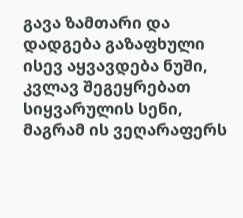გავა ზამთარი და დადგება გაზაფხული ისევ აყვავდება ნუში, კვლავ შეგეყრებათ სიყვარულის სენი, მაგრამ ის ვეღარაფერს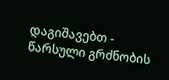დაგიშავებთ - წარსული გრძნობის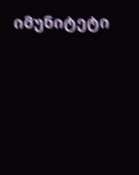იმუნიტეტი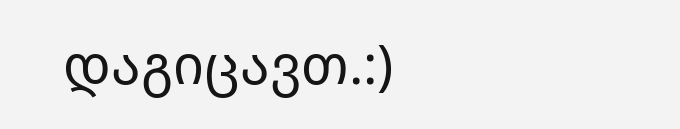დაგიცავთ.:)